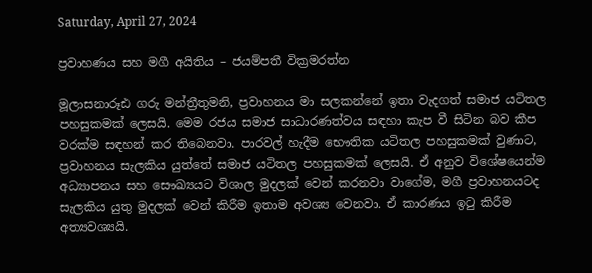Saturday, April 27, 2024

ප්‍රවාහණය සහ මගී අයිතිය – ජයම්පතී වික්‍රමරත්න

මූලාසනාරූඪ ගරු මන්ත්‍රීතුමනි, ප්‍රවාහනය මා සලකන්නේ ඉතා වැදගත් සමාජ යටිතල පහසුකමක් ලෙසයි. මෙම රජය සමාජ සාධාරණත්වය සඳහා කැප වී සිටින බව කීප වරක්ම සඳහන් කර තිබෙනවා. පාරවල් හැදීම භෞතික යටිතල පහසුකමක් වුණාට, ප්‍රවාහනය සැලකිය යුත්තේ සමාජ යටිතල පහසුකමක් ලෙසයි. ඒ අනුව විශේෂයෙන්ම අධ්‍යාපනය සහ සෞඛ්‍යයට විශාල මුදලක් වෙන් කරනවා වාගේම, මගී ප්‍රවාහනයටද සැලකිය යුතු මුදලක් වෙන් කිරීම ඉතාම අවශ්‍ය වෙනවා. ඒ කාරණය ඉටු කිරීම අත්‍යවශ්‍යයි.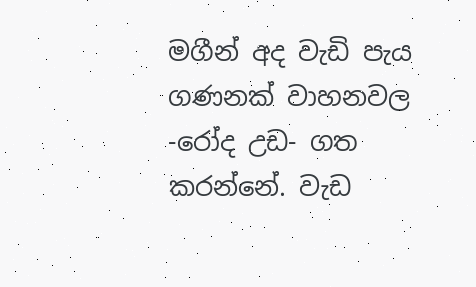මගීන් අද වැඩි පැය ගණනක් වාහනවල -රෝද උඩ- ගත කරන්නේ. වැඩ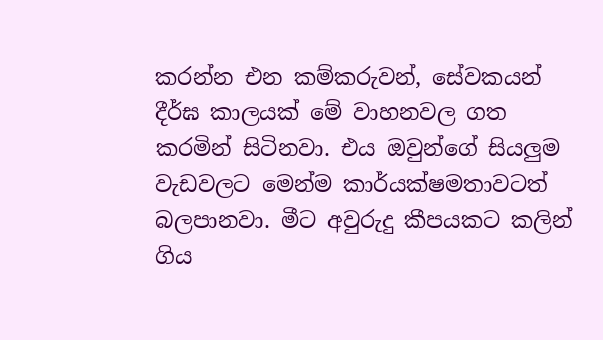කරන්න එන කම්කරුවන්, සේවකයන් දීර්ඝ කාලයක් මේ වාහනවල ගත කරමින් සිටිනවා. එය ඔවුන්ගේ සියලුම වැඩවලට මෙන්ම කාර්යක්ෂමතාවටත් බලපානවා. මීට අවුරුදු කීපයකට කලින් ගිය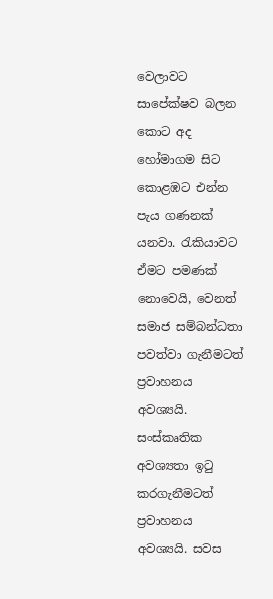වෙලාවට සාපේක්ෂව බලන කොට අද හෝමාගම සිට කොළඹට එන්න පැය ගණනක් යනවා. රැකියාවට ඒමට පමණක් නොවෙයි, වෙනත් සමාජ සම්බන්ධතා පවත්වා ගැනීමටත් ප්‍රවාහනය අවශ්‍යයි. සංස්කෘතික අවශ්‍යතා ඉටු කරගැනීමටත් ප්‍රවාහනය අවශ්‍යයි. සවස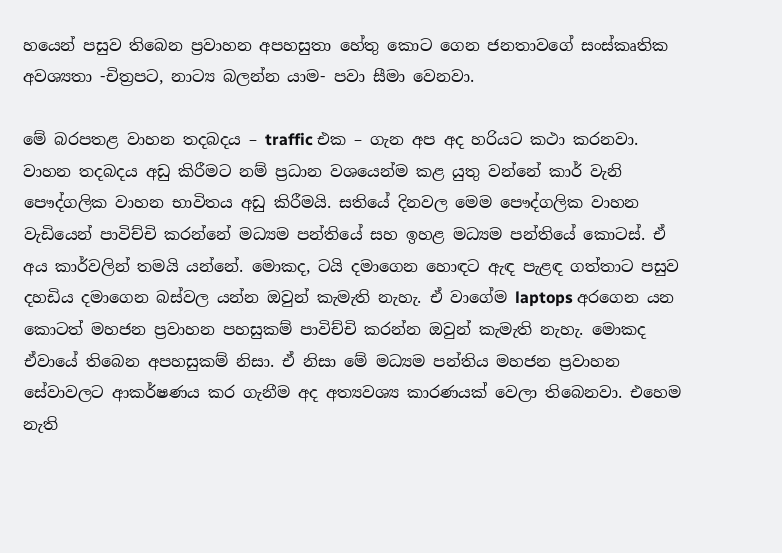හයෙන් පසුව තිබෙන ප්‍රවාහන අපහසුතා හේතු කොට ගෙන ජනතාවගේ සංස්කෘතික අවශ්‍යතා -චිත්‍රපට, නාට්‍ය බලන්න යාම- පවා සීමා වෙනවා.

මේ බරපතළ වාහන තදබදය – traffic එක – ගැන අප අද හරියට කථා කරනවා. වාහන තදබදය අඩු කිරීමට නම් ප්‍රධාන වශයෙන්ම කළ යුතු වන්නේ කාර් වැනි පෞද්ගලික වාහන භාවිතය අඩු කිරීමයි. සතියේ දිනවල මෙම පෞද්ගලික වාහන වැඩියෙන් පාවිච්චි කරන්නේ මධ්‍යම පන්තියේ සහ ඉහළ මධ්‍යම පන්තියේ කොටස්. ඒ අය කාර්වලින් තමයි යන්නේ. මොකද, ටයි දමාගෙන හොඳට ඇඳ පැළඳ ගත්තාට පසුව දහඩිය දමාගෙන බස්වල යන්න ඔවුන් කැමැති නැහැ. ඒ වාගේම laptops අරගෙන යන කොටත් මහජන ප්‍රවාහන පහසුකම් පාවිච්චි කරන්න ඔවුන් කැමැති නැහැ. මොකද ඒවායේ තිබෙන අපහසුකම් නිසා. ඒ නිසා මේ මධ්‍යම පන්තිය මහජන ප්‍රවාහන සේවාවලට ආකර්ෂණය කර ගැනීම අද අත්‍යවශ්‍ය කාරණයක් වෙලා තිබෙනවා. එහෙම නැති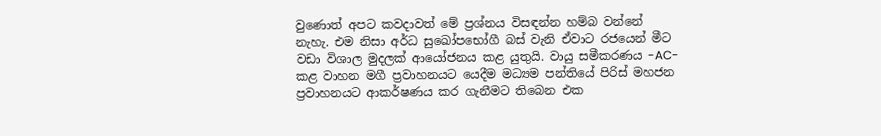වුණොත් අපට කවදාවත් මේ ප්‍රශ්නය විසඳන්න හම්බ වන්නේ නැහැ. එම නිසා අර්ධ සුඛෝපභෝගී බස් වැනි ඒවාට රජයෙන් මීට වඩා විශාල මුදලක් ආයෝජනය කළ යුතුයි. වායු සමීකරණය -AC- කළ වාහන මගී ප්‍රවාහනයට යෙදීම මධ්‍යම පන්තියේ පිරිස් මහජන ප්‍රවාහනයට ආකර්ෂණය කර ගැනීමට තිබෙන එක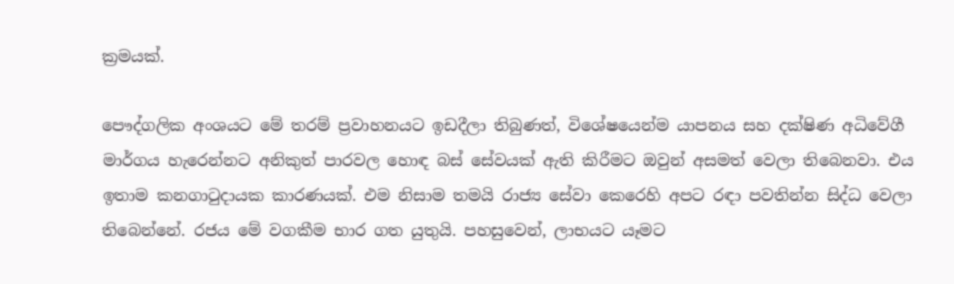ක්‍රමයක්.

පෞද්ගලික අංශයට මේ තරම් ප්‍රවාහනයට ඉඩදීලා තිබුණත්, විශේෂයෙන්ම යාපනය සහ දක්ෂිණ අධිවේගී මාර්ගය හැරෙන්නට අනිකුත් පාරවල හොඳ බස් සේවයක් ඇති කිරීමට ඔවුන් අසමත් වෙලා තිබෙනවා. එය ඉතාම කනගාටුදායක කාරණයක්. එම නිසාම තමයි රාජ්‍ය සේවා කෙරෙහි අපට රඳා පවතින්න සිද්ධ වෙලා තිබෙන්නේ. රජය මේ වගකීම භාර ගත යුතුයි. පහසුවෙන්, ලාභයට යෑමට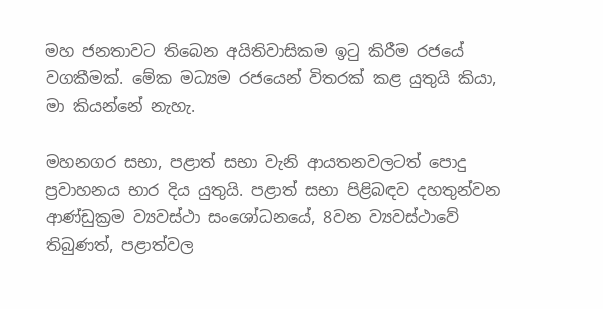මහ ජනතාවට තිබෙන අයිතිවාසිකම ඉටු කිරීම රජයේ වගකීමක්. මේක මධ්‍යම රජයෙන් විතරක් කළ යුතුයි කියා, මා කියන්නේ නැහැ.

මහනගර සභා, පළාත් සභා වැනි ආයතනවලටත් පොදු ප්‍රවාහනය භාර දිය යුතුයි. පළාත් සභා පිළිබඳව දහතුන්වන ආණ්ඩුක්‍රම ව්‍යවස්ථා සංශෝධනයේ, 8වන ව්‍යවස්ථාවේ තිබුණත්, පළාත්වල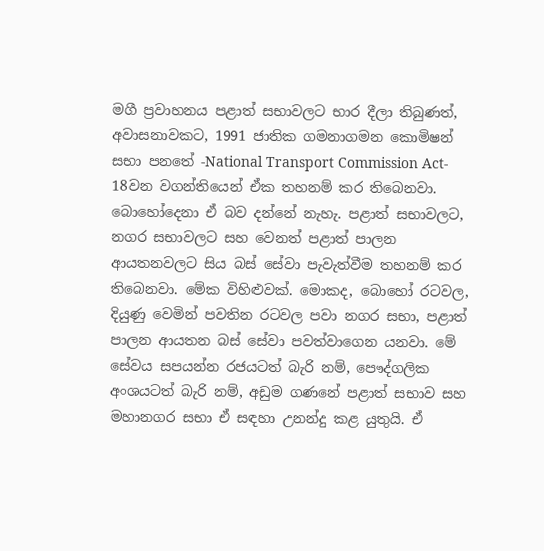මගී ප්‍රවාහනය පළාත් සභාවලට භාර දීලා තිබුණත්, අවාසනාවකට, 1991 ජාතික ගමනාගමන කොමිෂන් සභා පනතේ -National Transport Commission Act- 18වන වගන්තියෙන් ඒක තහනම් කර තිබෙනවා. බොහෝදෙනා ඒ බව දන්නේ නැහැ. පළාත් සභාවලට, නගර සභාවලට සහ වෙනත් පළාත් පාලන ආයතනවලට සිය බස් සේවා පැවැත්වීම තහනම් කර තිබෙනවා. මේක විහිළුවක්. මොකද, බොහෝ රටවල, දියුණු වෙමින් පවතින රටවල පවා නගර සභා, පළාත් පාලන ආයතන බස් සේවා පවත්වාගෙන යනවා. මේ සේවය සපයන්න රජයටත් බැරි නම්, පෞද්ගලික අංශයටත් බැරි නම්, අඩුම ගණනේ පළාත් සභාව සහ මහානගර සභා ඒ සඳහා උනන්දු කළ යුතුයි. ඒ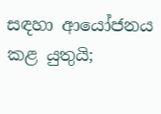සඳහා ආයෝජනය කළ යුතුයි;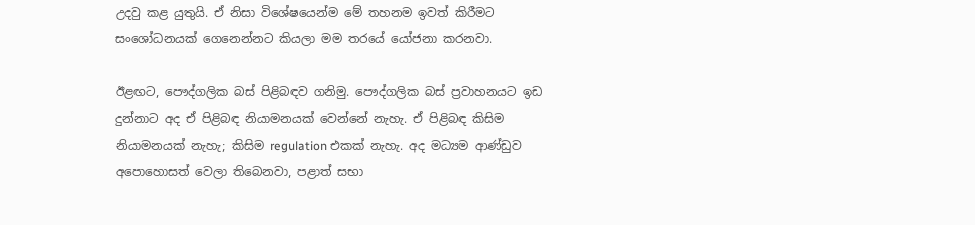උදවු කළ යුතුයි. ඒ නිසා විශේෂයෙන්ම මේ තහනම ඉවත් කිරීමට සංශෝධනයක් ගෙනෙන්නට කියලා මම තරයේ යෝජනා කරනවා.

ඊළඟට, පෞද්ගලික බස් පිළිබඳව ගනිමු. පෞද්ගලික බස් ප්‍රවාහනයට ඉඩ දුන්නාට අද ඒ පිළිබඳ නියාමනයක් වෙන්නේ නැහැ. ඒ පිළිබඳ කිසිම නියාමනයක් නැහැ; කිසිම regulation එකක් නැහැ. අද මධ්‍යම ආණ්ඩුව අපොහොසත් වෙලා තිබෙනවා, පළාත් සභා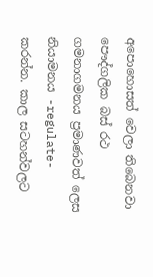අපොහොසත් වෙලා තිබෙනවා පෞද්ගලික බස් රථ ගමනාගමනය ප්‍රමාණවත් ලෙස නියාමනය -regulate- කරන්න. කාල සටහන්වලට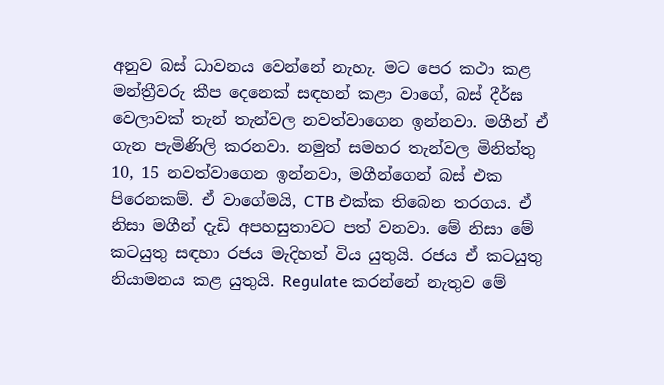අනුව බස් ධාවනය වෙන්නේ නැහැ. මට පෙර කථා කළ මන්ත්‍රීවරු කීප දෙනෙක් සඳහන් කළා වාගේ, බස් දීර්ඝ වෙලාවක් තැන් තැන්වල නවත්වාගෙන ඉන්නවා. මගීන් ඒ ගැන පැමිණිලි කරනවා. නමුත් සමහර තැන්වල මිනිත්තු 10, 15 නවත්වාගෙන ඉන්නවා, මගීන්ගෙන් බස් එක පිරෙනකම්. ඒ වාගේමයි, CTB එක්ක තිබෙන තරගය. ඒ නිසා මගීන් දැඩි අපහසුතාවට පත් වනවා. මේ නිසා මේ කටයුතු සඳහා රජය මැදිහත් විය යුතුයි. රජය ඒ කටයුතු නියාමනය කළ යුතුයි. Regulate කරන්නේ නැතුව මේ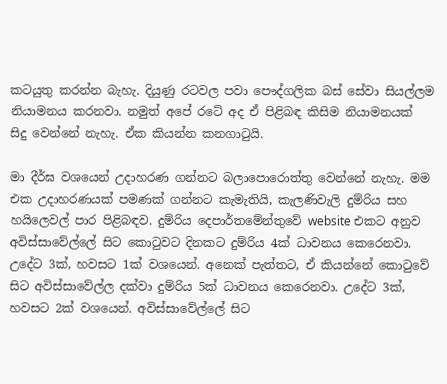කටයුතු කරන්න බැහැ. දියුණු රටවල පවා පෞද්ගලික බස් සේවා සියල්ලම නියාමනය කරනවා. නමුත් අපේ රටේ අද ඒ පිළිබඳ කිසිම නියාමනයක් සිදු වෙන්නේ නැහැ. ඒක කියන්න කනගාටුයි.

මා දීර්ඝ වශයෙන් උදාහරණ ගන්නට බලාපොරොත්තු වෙන්නේ නැහැ. මම එක උදාහරණයක් පමණක් ගන්නට කැමැතියි, කැලණිවැලි දුම්රිය සහ හයිලෙවල් පාර පිළිබඳව. දුම්රිය දෙපාර්තමේන්තුවේ website එකට අනුව අවිස්සාවේල්ලේ සිට කොටුවට දිනකට දුම්රිය 4ක් ධාවනය කෙරෙනවා. උදේ‍‍ට 3ක්, හවසට 1ක් වශයෙන්. අනෙක් පැත්තට, ඒ කියන්නේ කොටුවේ සිට අවිස්සාවේල්ල දක්වා දුම්රිය 5ක් ධාවනය කෙරෙනවා. උදේට 3ක්, හවසට 2ක් වශයෙන්. අවිස්සාවේල්ලේ සිට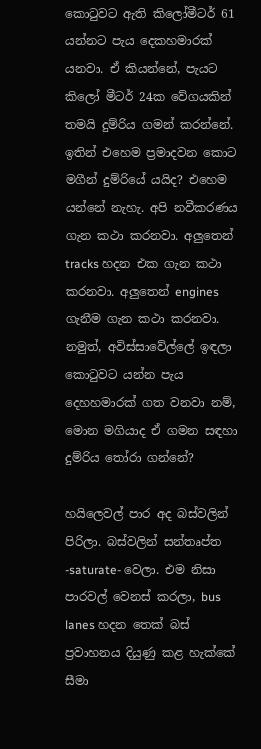කොටුවට ඇති කිලෝමීටර් 61 යන්නට පැය දෙකහමාරක් යනවා. ඒ කියන්නේ, පැයට කිලෝ මීටර් 24ක වේගයකින් තමයි දුම්රිය ගමන් කරන්නේ. ඉතින් එහෙම ප්‍රමාදවන කොට මගීන් දුම්රියේ යයිද? එහෙම යන්නේ නැහැ. අපි නවීකරණය ගැන කථා කරනවා. අලුතෙන් tracks හදන එක ගැන කථා කරනවා. අලුතෙන් engines ගැනීම ගැන කථා කරනවා. නමුත්, අවිස්සාවේල්ලේ ඉඳලා කොටුවට යන්න පැය දෙහහමාරක් ගත වනවා නම්, මොන මගියාද ඒ ගමන සඳහා දුම්රිය තෝරා ගන්නේ?

හයිලෙවල් පාර අද බස්වලින් පිරිලා. බස්වලින් සන්තෘප්ත -saturate- වෙලා. එම නිසා පාරවල් වෙනස් කරලා, bus lanes හදන තෙක් බස් ප්‍රවාහනය දියුණු කළ හැක්කේ සීමා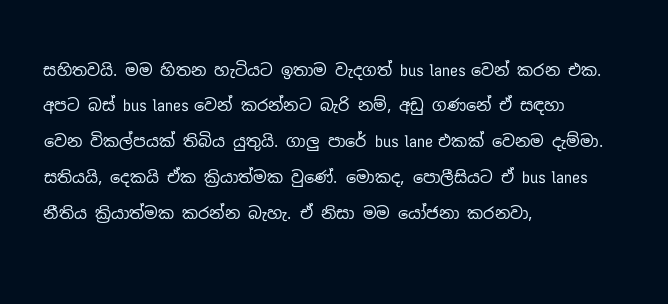සහිතවයි. මම හිතන හැටියට ඉතාම වැදගත් bus lanes වෙන් කරන එක. අපට බස් bus lanes වෙන් කරන්නට බැරි නම්, අඩු ගණනේ ඒ සඳහා වෙන විකල්පයක් තිබිය යුතුයි. ගාලු පාරේ bus lane එකක් වෙනම දැම්මා. සතියයි, දෙකයි ඒක ක්‍රියාත්මක වුණේ. මොකද, පොලීසියට ඒ bus lanes නීතිය ක්‍රියාත්මක කරන්න බැහැ. ඒ නිසා මම යෝජනා කරනවා,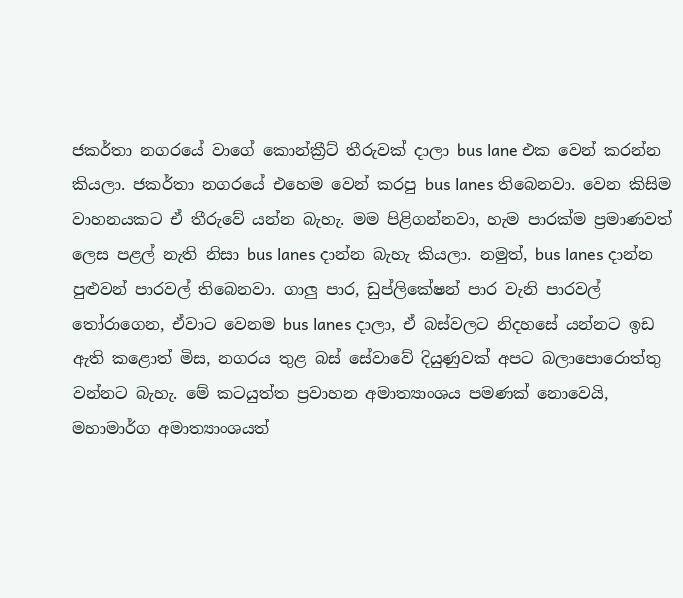ජකර්තා නගරයේ වාගේ කොන්ක්‍රීට් තීරුවක් දාලා bus lane එක වෙන් කරන්න කියලා. ජකර්තා නගරයේ එහෙම වෙන් කරපු bus lanes තිබෙනවා. වෙන කිසිම වාහනයකට ඒ තීරුවේ යන්න බැහැ. මම පිළිගන්නවා, හැම පාරක්ම ප්‍රමාණවත් ලෙස පළල් නැති නිසා bus lanes දාන්න බැහැ කියලා. නමුත්, bus lanes දාන්න පුළුවන් පාරවල් තිබෙනවා. ගාලු පාර, ඩුප්ලිකේෂන් පාර වැනි පාරවල් තෝරාගෙන, ඒවාට වෙනම bus lanes දාලා, ඒ බස්වලට නිදහසේ යන්නට ඉඩ ඇති කළොත් මිස, නගරය තුළ බස් සේවාවේ දියුණුවක් අපට බලාපොරොත්තු වන්නට බැහැ. මේ කටයුත්ත ප්‍රවාහන අමාත්‍යාංශය පමණක් ‍නොවෙයි, මහාමාර්ග අමාත්‍යාංශයත්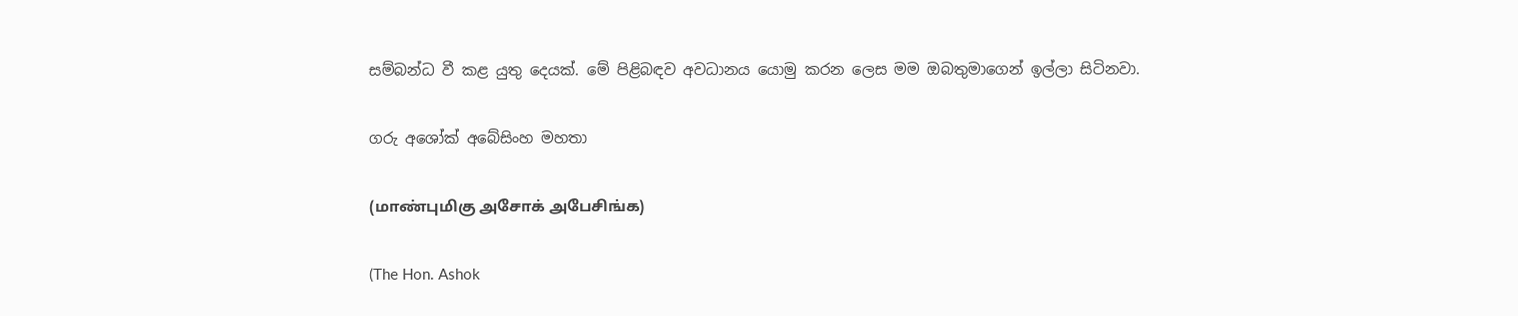සම්බන්ධ වී කළ යුතු දෙයක්. මේ පිළිබඳව අවධානය යොමු කරන ලෙස මම ඔබතුමාගෙන් ඉල්ලා සිටිනවා.

ගරු අශෝක් අබේසිංහ මහතා

(மாண்புமிகு அசோக் அபேசிங்க)

(The Hon. Ashok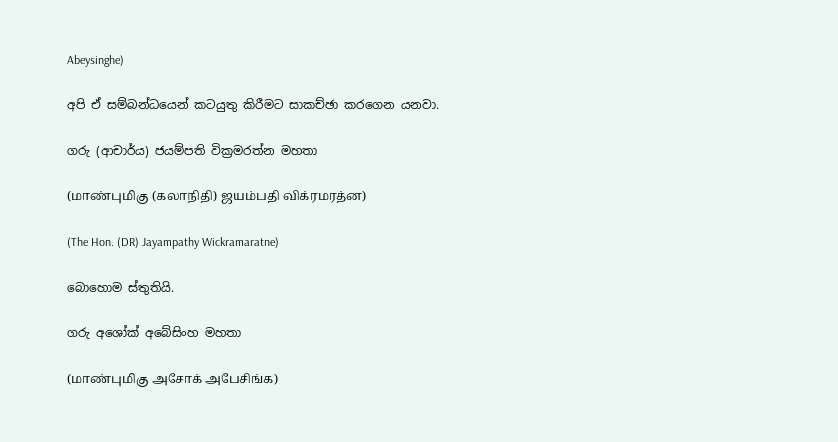Abeysinghe)

අපි ඒ සම්බන්ධයෙන් කටයුතු කිරීමට සාකච්ඡා කරගෙන යනවා.

ගරු (ආචාර්ය) ජයම්පති වික්‍රමරත්න මහතා

(மாண்புமிகு (கலாநிதி) ஜயம்பதி விக்ரமரத்ன)

(The Hon. (DR) Jayampathy Wickramaratne)

බොහොම ස්තුතියි.

ගරු අශෝක් අබේසිංහ මහතා

(மாண்புமிகு அசோக் அபேசிங்க)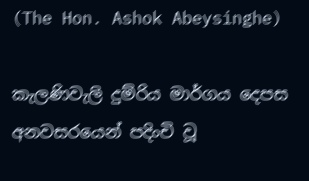(The Hon. Ashok Abeysinghe)

කැලණිවැලි දුම්රිය මාර්ගය දෙපස අනවසරයෙන් පදිංචි වූ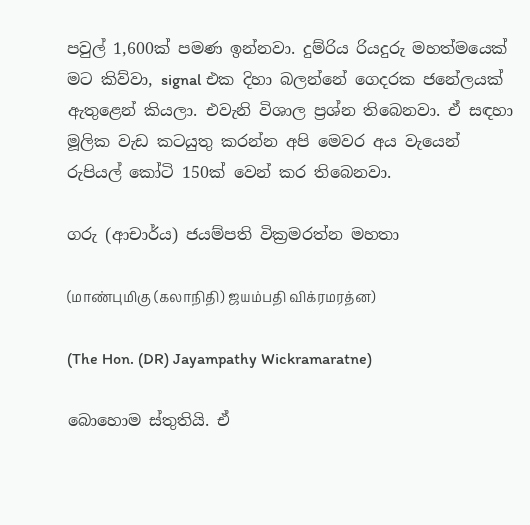පවුල් 1,600ක් පමණ ඉන්නවා. දුම්රිය රියදුරු මහත්මයෙක් මට කිව්වා, signal එක දිහා බලන්නේ ගෙදරක ජනේලයක් ඇතුළෙන් කියලා. එවැනි විශාල ප්‍රශ්න තිබෙනවා. ඒ සඳහා මූලික වැඩ කටයුතු කරන්න අපි මෙවර අය වැයෙන් රුපියල් කෝටි 150ක් වෙන් කර තිබෙනවා.

ගරු (ආචාර්ය) ජයම්පති වික්‍රමරත්න මහතා

(மாண்புமிகு (கலாநிதி) ஜயம்பதி விக்ரமரத்ன)

(The Hon. (DR) Jayampathy Wickramaratne)

බොහොම ස්තුතියි. ඒ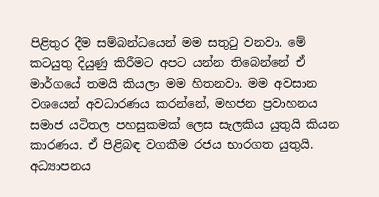පිළිතුර දීම සම්බන්ධයෙන් මම සතුටු වනවා. මේ කටයුතු දියුණු කිරීමට අපට යන්න තිබෙන්නේ ඒ මාර්ගයේ තමයි කියලා මම හිතනවා. මම අවසාන වශයෙන් අවධාරණය කරන්නේ, මහජන ප්‍රවාහනය සමාජ යටිතල පහසුකමක් ලෙස සැලකිය යුතුයි කියන කාරණය. ඒ පිළිබඳ වගකීම රජය භාරගත යුතුයි. අධ්‍යාපනය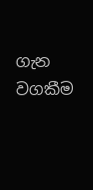ගැන වගකීම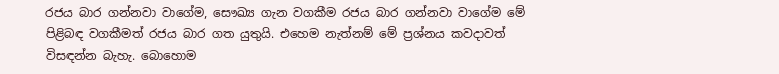රජය බාර ගන්නවා වාගේම, සෞඛ්‍ය ගැන වගකීම රජය බාර ගන්නවා වාගේම මේ පිළිබඳ වගකීමත් රජය බාර ගත යුතුයි. එහෙම නැත්නම් මේ ප්‍රශ්නය කවදාවත් විසඳන්න බැහැ. බොහොම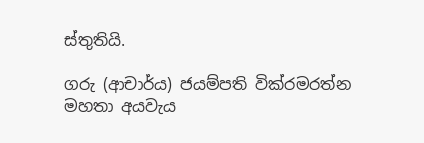ස්තුතියි.

ගරු (ආචාර්ය) ජයම්පති වික්රමරත්න මහතා අයවැය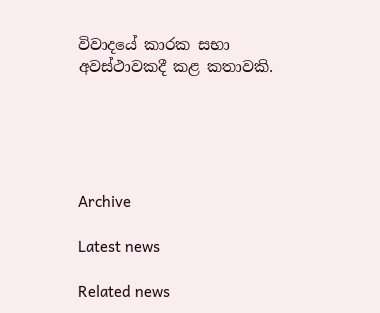විවාදයේ කාරක සභා අවස්ථාවකදී කළ කතාවකි.





Archive

Latest news

Related news